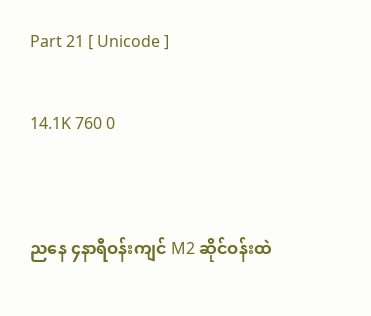Part 21 [ Unicode ]

14.1K 760 0


ညနေ ၄နာရီဝန်းကျင် M2 ဆိုင်ဝန်းထဲ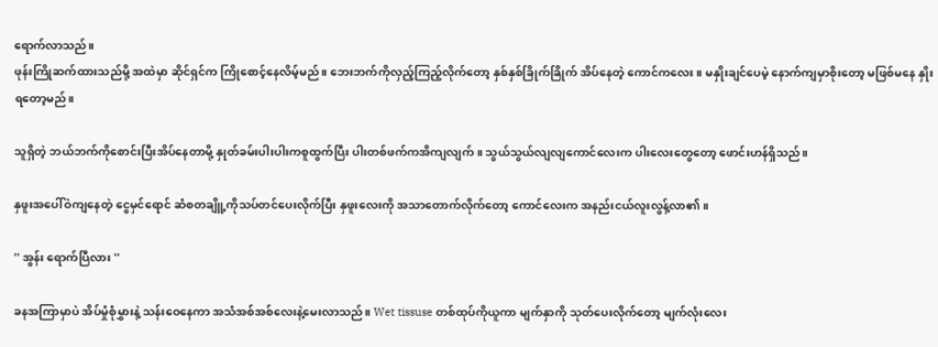ရောက်လာသည်။
ဖုန်းကြိုဆက်ထားသည်မို့ အထဲမှာ ဆိုင်ရှင်က ကြိုစောင့်နေလိမ့်မည်။ ဘေးဘက်ကိုလှည့်ကြည့်လိုက်တော့ နှစ်နှစ်ခြိုက်ခြိုက် အိပ်နေတဲ့ ကောင်ကလေး။ မနှိုးချင်ပေမဲ့ နောက်ကျမှာစိုးတော့ မဖြစ်မနေ နှိုးရတော့မည်။

သူရှိတဲ့ ဘယ်ဘက်ကိုစောင်းပြီးအိပ်နေတာမို့ နှုတ်ခမ်းပါးပါးကစူထွက်ပြီး ပါးတစ်ဖက်ကအိကျလျက်။ သွယ်သွယ်လျလျကောင်လေးက ပါးလေးတွေတော့ ဖောင်းဟန်ရှိသည်။

နှဖူးအပေါ်ဝဲကျနေတဲ့ ငွေမှင်ရောင် ဆံစတချိူ့ကိုသပ်တင်ပေးလိုက်ပြီး နှဖူးလေးကို အသာတောက်လိုက်တော့ ကောင်လေးက အနည်းငယ်လူးလွန့်လာ၏ ။

'' အွန်း ရောက်ပြီလား ''

ခနအကြာမှာပဲ အိပ်မှုံစုံမွှားနဲ့ သန်းဝေနေကာ အသံအစ်အစ်လေးနဲ့မေးလာသည်။ Wet tissuse တစ်ထုပ်ကိုယူကာ မျက်နှာကို သုတ်ပေးလိုက်တော့ မျက်လုံးလေး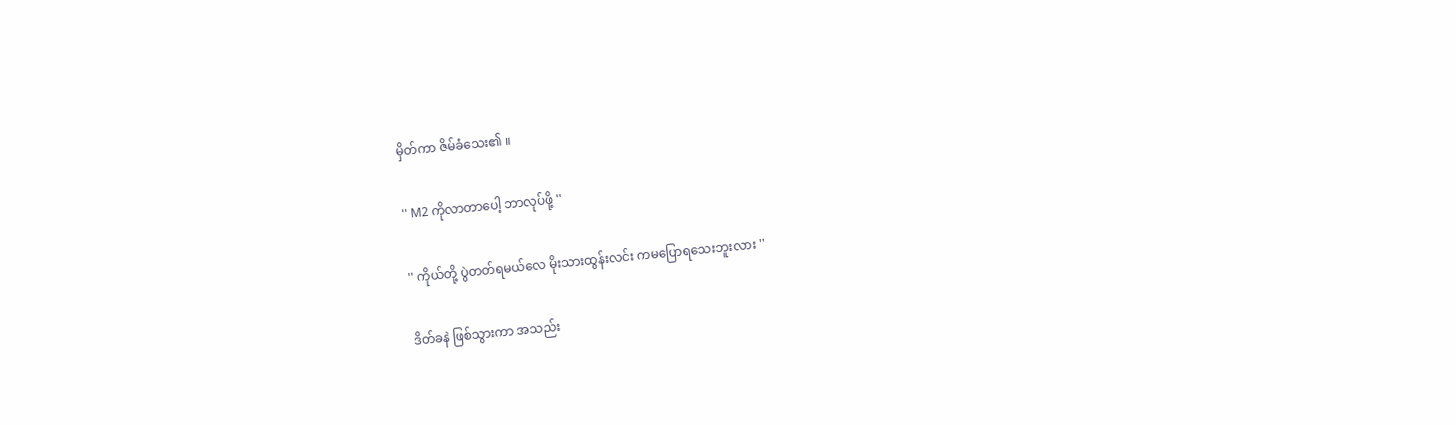မှိတ်ကာ ဇိမ်ခံသေး၏ ။

'' M2 ကိုလာတာပေါ့ ဘာလုပ်ဖို့ ''

'' ကိုယ်တို့ ပွဲတတ်ရမယ်လေ မိုးသားထွန်းလင်း ကမပြောရသေးဘူးလား ''

ဒိတ်ခနဲ ဖြစ်သွားကာ အသည်း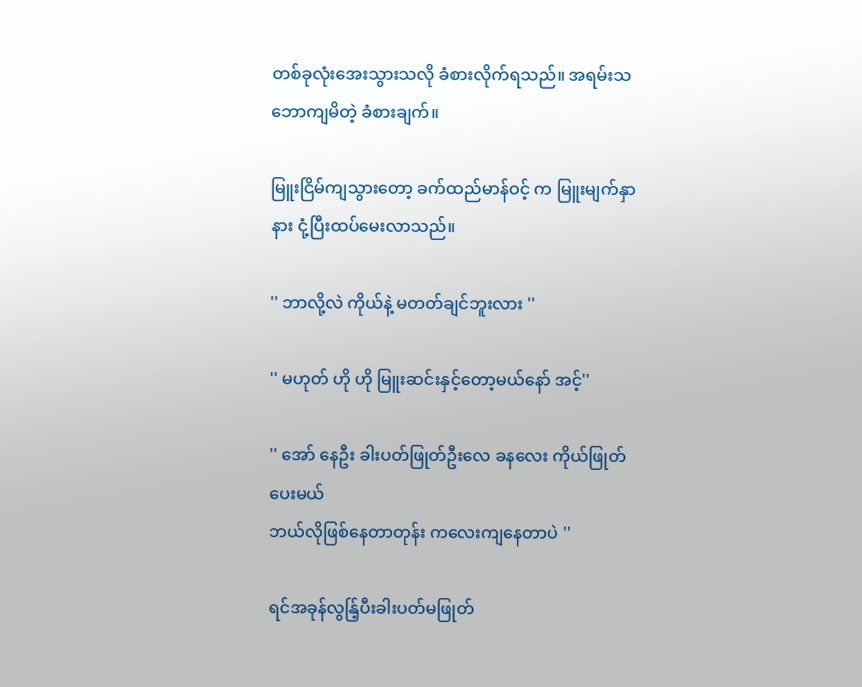တစ်ခုလုံးအေးသွားသလို ခံစားလိုက်ရသည်။ အရမ်းသဘောကျမိတဲ့ ခံစားချက်။

မြူးငြိမ်ကျသွားတော့ ခက်ထည်မာန်ဝင့် က မြူးမျက်နှာနား ငုံ့ပြီးထပ်မေးလာသည်။

'' ဘာလို့လဲ ကိုယ်နဲ့ မတတ်ချင်ဘူးလား ''

'' မဟုတ် ဟို ဟို မြူးဆင်းနှင့်တော့မယ်နော် အင့်''

'' အော် နေဦး ခါးပတ်ဖြုတ်ဦးလေ ခနလေး ကိုယ်ဖြုတ်ပေးမယ်
ဘယ်လိုဖြစ်နေတာတုန်း ကလေးကျနေတာပဲ ''

ရင်အခုန်လွန်ြ့ပီးခါးပတ်မဖြုတ်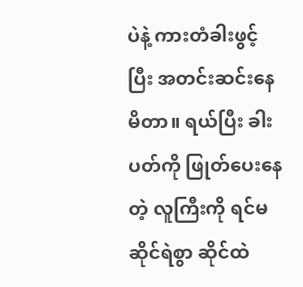ပဲနဲ့ ကားတံခါးဖွင့်ပြီး အတင်းဆင်းနေမိတာ။ ရယ်ပြီး ခါးပတ်ကို ဖြုတ်ပေးနေတဲ့ လူကြီးကို ရင်မဆိုင်ရဲစွာ ဆိုင်ထဲ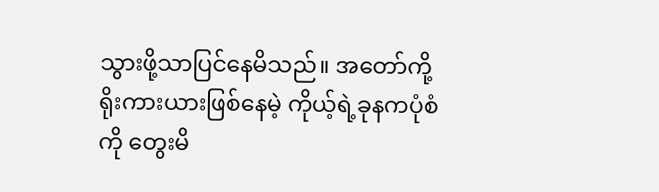သွားဖို့သာပြင်နေမိသည်။ အတော်ကို့ရိုးကားယားဖြစ်နေမဲ့ ကိုယ့်ရဲ့ခုနကပုံစံကို တွေးမိ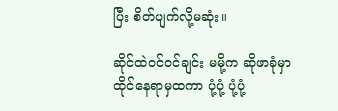ပြီး စိတ်ပျက်လို့မဆုံး။

ဆိုင်ထဲဝင်ဝင်ချင်း မမို့က ဆိုဖာခုံမှာ ထိုင်နေရာမှထကာ ပုံ့ပုံ့ ပုံ့ပုံ့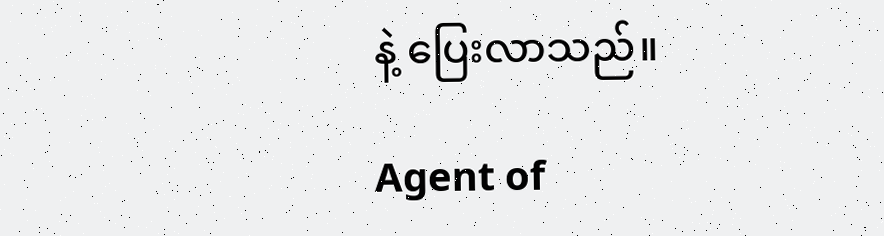နဲ့ ပြေးလာသည်။

Agent of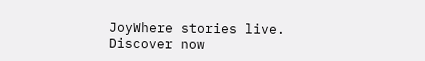JoyWhere stories live. Discover now